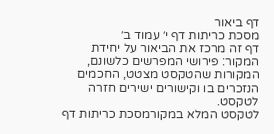דף ביאור
מסכת כריתות דף י׳ עמוד ב׳
דף זה מרכז את הביאור על יחידת המקור: פירושי המפרשים כלשונם, המקורות שהטקסט מצטט, החכמים הנזכרים בו וקישורים ישירים חזרה לטקסט.
לטקסט המלא במקורמסכת כריתות דף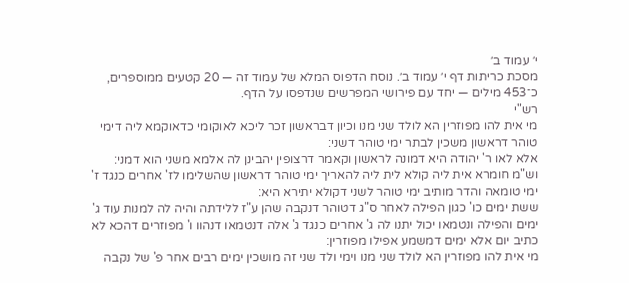י׳ עמוד ב׳
מסכת כריתות דף י׳ עמוד ב׳. נוסח הדפוס המלא של עמוד זה — 20 קטעים ממוספרים, כ־453 מילים — יחד עם פירושי המפרשים שנדפסו על הדף.
רש"י
מי אית להו מפוזרין הא לולד שני מנו וכיון דבראשון זכר ליכא לאוקומי כדאוקמא ליה דימי טוהר דראשון משכין לבתר ימי טוהר דשני:
אלא לאו ר' יהודה היא דמונה לראשון וקאמר דרצופין יהבינן לה אלמא משני הוא דמני:
וש"מ חומרא אית ליה קולא לית ליה להאריך ימי טוהר דראשון שהשלימו לז' אחרים כנגד ז' ימי טומאה והדר מותיב ימי טוהר לשני דקולא יתירא היא:
ששת ימים כו' כגון הפילה לאחר ס"ג דטוהר דנקבה שהן ע"ז ללידתה והיה לה למנות עוד ג' ימים והפילה ונטמאו יכול יתנו לה ג' אחרים כנגד ג' אלה דנטמאו דנהוו ו' מפוזרים דהכא לא כתיב יום אלא ימים דמשמע אפילו מפוזרין:
מי אית להו מפוזרין הא לולד שני מנו וימי ולד שני זה מושכין ימים רבים אחר פ' של נקבה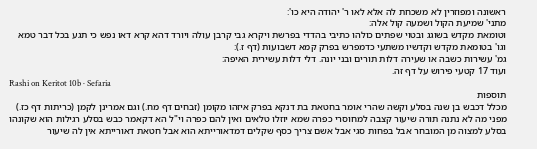ראשונה ומפוזרין לא משכחת לה אלא לאו ר' יהודה היא כו':
מתני' שמיעת הקול ושמעה קול אלה:
וטומאת מקדש בשוגג ובטוי שפתים כולהו כתיבי בהדדי בפרשת ויקרא גבי קרבן עולה ויורד דהא קרא דאו נפש כי תגע בכל דבר טמא וגו' בטומאת מקדש וקדשיו משתעי כדמפרש בפרק קמא דשבועות (דף ז.):
גמ' עשירות כשבה או שעירה דלות תורים ובני יונה. דלי דלות עשירית האיפה:
ועוד 17 קטעי פירוש על דף זה.
Rashi on Keritot 10b · Sefaria
תוספות
מכלל דכבש בן שנה בסלע וקשה שהרי אומר בחטאת בת דנקא בפרק איזהו מקומן (זבחים דף מח.) וגם אמרינן לקמן (כריתות דף כז.) מפני מה לא נתנה תורה שיעור קצבה למחוסרי כפרה שמא יוזלו טלאים ואין להם כפרה וי"ל הא דקאמר כבש בסלע רגילות הוא שקונהו בסלע למצוה מן המובחר אבל בפחות סגי אבל אשם צריך כסף שקלים דמדאורייתא הוא אבל חטאת דאורייתא אין לה שיעור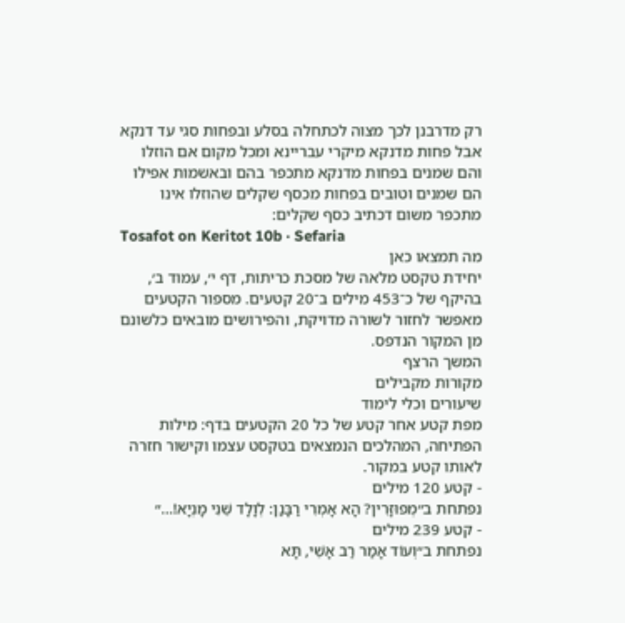רק מדרבנן לכך מצוה לכתחלה בסלע ובפחות סגי עד דנקא אבל פחות מדנקא מיקרי עבריינא ומכל מקום אם הוזלו והם שמנים בפחות מדנקא מתכפר בהם ובאשמות אפילו הם שמנים וטובים בפחות מכסף שקלים שהוזלו אינו מתכפר משום דכתיב כסף שקלים:
Tosafot on Keritot 10b · Sefaria
מה תמצאו כאן
יחידת טקסט מלאה של מסכת כריתות, דף י׳, עמוד ב׳, בהיקף של כ־453 מילים ב־20 קטעים. מספור הקטעים מאפשר לחזור לשורה מדויקת, והפירושים מובאים כלשונם מן המקור הנדפס.
המשך הרצף
מקורות מקבילים
שיעורים וכלי לימוד
מפת קטע אחר קטע של כל 20 הקטעים בדף: מילות הפתיחה, המהלכים הנמצאים בטקסט עצמו וקישור חזרה לאותו קטע במקור.
- קטע 120 מילים
נפתחת ב״מְפוּזָּרִין? הָא אָמְרִי רַבָּנַן: לְוָלָד שֵׁנִי מָנְיָא!…״
- קטע 239 מילים
נפתחת ב״וְעוֹד אָמַר רַב אָשֵׁי, תָּא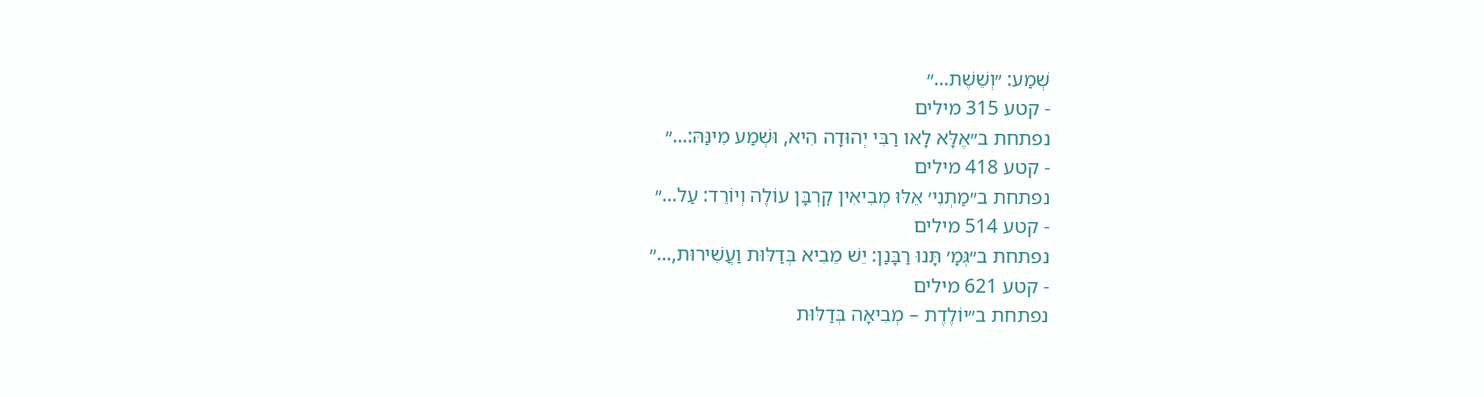שְׁמַע: ״וְשֵׁשֶׁת…״
- קטע 315 מילים
נפתחת ב״אֶלָּא לָאו רַבִּי יְהוּדָה הִיא, וּשְׁמַע מִינַּהּ:…״
- קטע 418 מילים
נפתחת ב״מַתְנִי׳ אֵלּוּ מְבִיאִין קׇרְבָּן עוֹלֶה וְיוֹרֵד: עַל…״
- קטע 514 מילים
נפתחת ב״גְּמָ׳ תָּנוּ רַבָּנַן: יֵשׁ מֵבִיא בְּדַלּוּת וַעֲשִׁירוּת,…״
- קטע 621 מילים
נפתחת ב״יוֹלֶדֶת – מְבִיאָה בְּדַלּוּת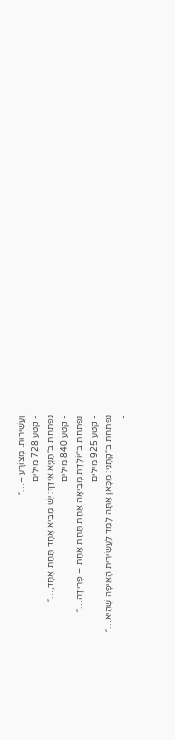וַעֲשִׁירוּת. מְצוֹרָע –…״
- קטע 728 מילים
נפתחת ב״תַּנְיָא אִידַּךְ: יֵשׁ מֵבִיא אֶחָד תַּחַת אֶחָד,…״
- קטע 840 מילים
נפתחת ב״יוֹלֶדֶת מְבִיאָה אַחַת תַּחַת אַחַת – פְּרִידָה…״
- קטע 925 מילים
נפתחת ב״קָתָנֵי: מִכָּאן אַתָּה לָמֵד לַעֲשִׂירִית הָאֵיפָה שֶׁהִיא…״
-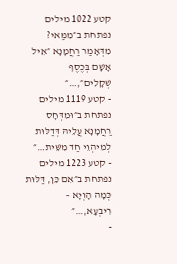קטע 1022 מילים
נפתחת ב״מִמַּאי? מִדְּאָמַר רַחֲמָנָא ״אֵיל אָשָׁם בְּכֶסֶף שְׁקָלִים״,…״
- קטע 1119 מילים
נפתחת ב״וּמִדְּחָס רַחֲמָנָא עֲלֵיהּ דְּדַלּוּת לְמִיהְוֵי חַד מִשֵּׁית…״
- קטע 1223 מילים
נפתחת ב״אִם כֵּן, דַּלּוּת כְּמָה הָוְיָא – רִיבְעָא,…״
-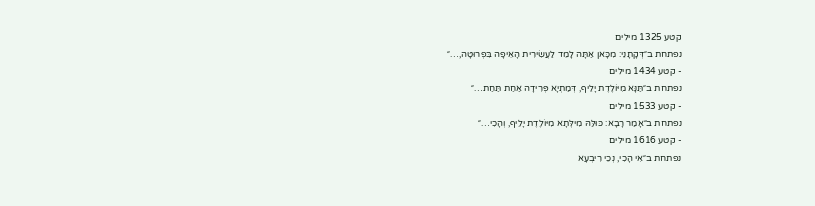קטע 1325 מילים
נפתחת ב״דְּקָתָנֵי: מִכָּאן אַתָּה לָמֵד לַעֲשִׂירִית הָאֵיפָה בִּפְרוּטָה,…״
- קטע 1434 מילים
נפתחת ב״תַּנָּא מִיּוֹלֶדֶת יָלֵיף, דְּמַתְיָא פְּרִידָה אַחַת תַּחַת…״
- קטע 1533 מילים
נפתחת ב״אָמַר רָבָא: כּוּלַּהּ מִילְּתָא מִיּוֹלֶדֶת יָלֵיף, וְהָכִי…״
- קטע 1616 מילים
נפתחת ב״אִי הָכִי, נְכֵי רִיבְעָא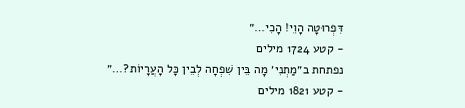דִּפְרוּטָה הָוֵי! הָכִי…״
- קטע 1724 מילים
נפתחת ב״מַתְנִי׳ מָה בֵּין שִׁפְחָה לְבֵין כׇּל הָעֲרָיוֹת?…״
- קטע 1821 מילים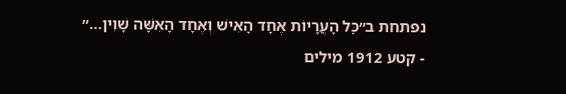נפתחת ב״כׇּל הָעֲרָיוֹת אֶחָד הָאִישׁ וְאֶחָד הָאִשָּׁה שָׁוִין…״
- קטע 1912 מילים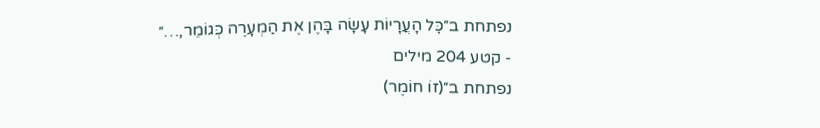נפתחת ב״כׇּל הָעֲרָיוֹת עָשָׂה בָּהֶן אֶת הַמְעָרֶה כְּגוֹמֵר,…״
- קטע 204 מילים
נפתחת ב״(זוֹ חוֹמֶר)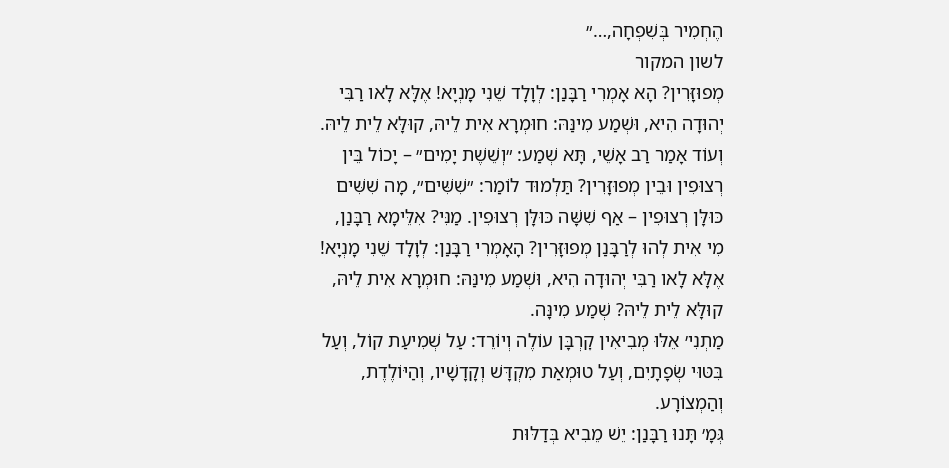הֶחְמִיר בְּשִׁפְחָה,…״
לשון המקור
מְפוּזָּרִין? הָא אָמְרִי רַבָּנַן: לְוָלָד שֵׁנִי מָנְיָא! אֶלָּא לָאו רַבִּי יְהוּדָה הִיא, וּשְׁמַע מִינַּהּ: חוּמְרָא אִית לֵיהּ, קוּלָּא לֵית לֵיהּ.
וְעוֹד אָמַר רַב אָשֵׁי, תָּא שְׁמַע: ״וְשֵׁשֶׁת יָמִים״ – יָכוֹל בֵּין רְצוּפִין וּבֵין מְפוּזָּרִין? תַּלְמוּד לוֹמַר: ״שִׁשִּׁים״, מָה שִׁשִּׁים כּוּלָּן רְצוּפִין – אַף שִׁשָּׁה כּוּלָּן רְצוּפִין. מַנִּי? אִלֵּימָא רַבָּנַן, מִי אִית לְהוּ לְרַבָּנַן מְפוּזָּרִין? הָאָמְרִי רַבָּנַן: לְוָלָד שֵׁנִי מָנְיָא!
אֶלָּא לָאו רַבִּי יְהוּדָה הִיא, וּשְׁמַע מִינַּהּ: חוּמְרָא אִית לֵיהּ, קוּלָּא לֵית לֵיהּ? שְׁמַע מִינָּה.
מַתְנִי׳ אֵלּוּ מְבִיאִין קׇרְבָּן עוֹלֶה וְיוֹרֵד: עַל שְׁמִיעַת קוֹל, וְעַל בִּטּוּי שְׂפָתָיִם, וְעַל טוּמְאַת מִקְדָּשׁ וְקָדָשָׁיו, וְהַיּוֹלֶדֶת, וְהַמְצוֹרָע.
גְּמָ׳ תָּנוּ רַבָּנַן: יֵשׁ מֵבִיא בְּדַלּוּת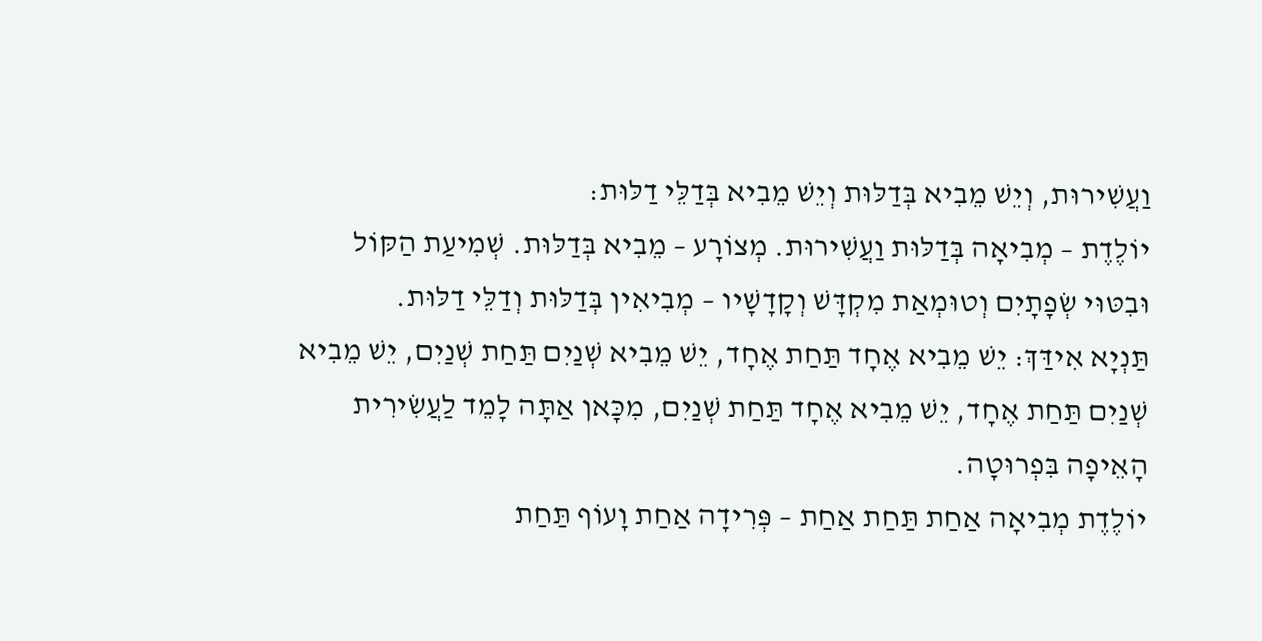וַעֲשִׁירוּת, וְיֵשׁ מֵבִיא בְּדַלּוּת וְיֵשׁ מֵבִיא בְּדַלֵּי דַלּוּת:
יוֹלֶדֶת – מְבִיאָה בְּדַלּוּת וַעֲשִׁירוּת. מְצוֹרָע – מֵבִיא בְּדַלּוּת. שְׁמִיעַת הַקּוֹל וּבִטּוּי שְׂפָתָיִם וְטוּמְאַת מִקְדָּשׁ וְקָדָשָׁיו – מְבִיאִין בְּדַלּוּת וְדַלֵּי דַלּוּת.
תַּנְיָא אִידַּךְ: יֵשׁ מֵבִיא אֶחָד תַּחַת אֶחָד, יֵשׁ מֵבִיא שְׁנַיִם תַּחַת שְׁנַיִם, יֵשׁ מֵבִיא שְׁנַיִם תַּחַת אֶחָד, יֵשׁ מֵבִיא אֶחָד תַּחַת שְׁנַיִם, מִכָּאן אַתָּה לָמֵד לַעֲשִׂירִית הָאֵיפָה בִּפְרוּטָה.
יוֹלֶדֶת מְבִיאָה אַחַת תַּחַת אַחַת – פְּרִידָה אַחַת וָעוֹף תַּחַת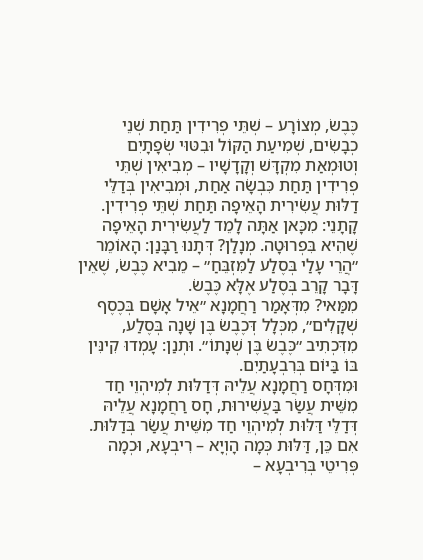כֶּבֶשׂ, מְצוֹרָע – שְׁתֵּי פְרִידִין תַּחַת שְׁנֵי כְבָשִׂים, שְׁמִיעַת הַקּוֹל וּבִטּוּי שְׂפָתָיִם וְטוּמְאַת מִקְדָּשׁ וְקָדָשָׁיו – מְבִיאִין שְׁתֵּי פְרִידִין תַּחַת כִּבְשָׂה אַחַת, וּמְבִיאִין בְּדַלֵּי דַלּוּת עֲשִׂירִית הָאֵיפָה תַּחַת שְׁתֵּי פְרִידִין.
קָתָנֵי: מִכָּאן אַתָּה לָמֵד לַעֲשִׂירִית הָאֵיפָה שֶׁהִיא בִּפְרוּטָה. מְנָלַן? דְּתָנוּ רַבָּנַן: הָאוֹמֵר ״הֲרֵי עָלַי בְּסֶלַע לַמִּזְבֵּחַ״ – מֵבִיא כֶּבֶשׂ, שֶׁאֵין דָּבָר קָרֵב בְּסֶלַע אֶלָּא כֶּבֶשׂ.
מִמַּאי? מִדְּאָמַר רַחֲמָנָא ״אֵיל אָשָׁם בְּכֶסֶף שְׁקָלִים״, מִכְּלָל דְּכֶבֶשׂ בֶּן שָׁנָה בְּסֶלַע, מִדִּכְתִיב ״כֶּבֶשׂ בֶּן שְׁנָתוֹ״. וּתְנַן: עָמְדוּ קִינִּין בּוֹ בַּיּוֹם בְּרִבְעָתַיִם.
וּמִדְּחָס רַחֲמָנָא עֲלֵיהּ דְּדַלּוּת לְמִיהְוֵי חַד מִשֵּׁית עֲשַׂר בַּעֲשִׁירוּת, חָס רַחֲמָנָא עֲלֵיהּ דְּדַלֵּי דַּלּוּת לְמִיהְוֵי חַד מִשֵּׁית עֲשַׂר בְּדַלּוּת.
אִם כֵּן, דַּלּוּת כְּמָה הָוְיָא – רִיבְעָא, וּכְמָה פְּרִיטֵי בְּרִיבְעָא –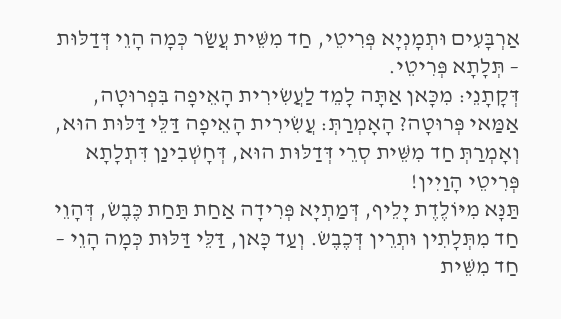אַרְבָּעִים וּתְמָנְיָא פְּרִיטֵי, חַד מִשֵּׁית עֲשַׂר כְּמָה הָוֵי דְּדַלּוּת – תְּלָתָא פְּרִיטֵי.
דְּקָתָנֵי: מִכָּאן אַתָּה לָמֵד לַעֲשִׂירִית הָאֵיפָה בִּפְרוּטָה, אַמַּאי פְּרוּטָה? הָאָמְרַתְּ: עֲשִׂירִית הָאֵיפָה דַּלֵּי דַּלּוּת הוּא, וְאָמְרַתְּ חַד מִשֵּׁית סְרֵי דְּדַלּוּת הוּא, דְּחָשְׁבִינַן דִּתְלָתָא פְּרִיטֵי הָוַיִין!
תַּנָּא מִיּוֹלֶדֶת יָלֵיף, דְּמַתְיָא פְּרִידָה אַחַת תַּחַת כֶּבֶשׂ, דְּהָוֵי חַד מִתְּלָתִין וּתְרֵין דְּכֶבֶשׂ. וְעַד כָּאן, דַּלֵּי דַּלּוּת כְּמָה הָוֵי – חַד מִשֵּׁית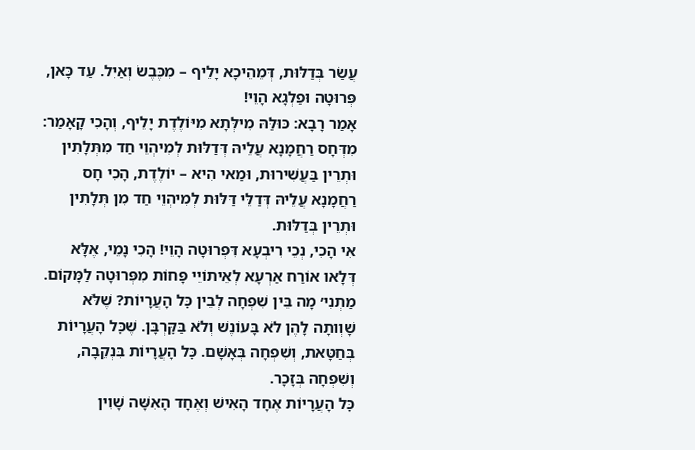עֲשַׂר בְּדַלּוּת, דְּמֵהֵיכָא יָלֵיף – מִכֶּבֶשׂ וְאַיִל. עַד כָּאן, פְּרוּטָה וּפַלְגָא הָוֵי!
אָמַר רָבָא: כּוּלַּהּ מִילְּתָא מִיּוֹלֶדֶת יָלֵיף, וְהָכִי קָאָמַר: מִדְּחָס רַחֲמָנָא עֲלֵיהּ דְּדַלּוּת לְמִיהְוֵי חַד מִתְּלָתִין וּתְרֵין בַּעֲשִׁירוּת, וּמַאי הִיא – יוֹלֶדֶת, הָכִי חָס רַחֲמָנָא עֲלֵיהּ דְּדַלֵּי דַּלּוּת לְמִיהְוֵי חַד מִן תְּלָתִין וּתְרֵין בְּדַלּוּת.
אִי הָכִי, נְכֵי רִיבְעָא דִּפְרוּטָה הָוֵי! הָכִי נָמֵי, אֶלָּא דְּלָאו אוֹרַח אַרְעָא לְאֵיתוֹיֵי פָּחוֹת מִפְּרוּטָה לַמָּקוֹם.
מַתְנִי׳ מָה בֵּין שִׁפְחָה לְבֵין כׇּל הָעֲרָיוֹת? שֶׁלֹּא שָׁוְותָה לָהֶן לֹא בָּעוֹנֶשׁ וְלֹא בַּקׇּרְבָּן. שֶׁכׇּל הָעֲרָיוֹת בְּחַטָּאת, וְשִׁפְחָה בְּאָשָׁם. כׇּל הָעֲרָיוֹת בִּנְקֵבָה, וְשִׁפְחָה בְּזָכָר.
כׇּל הָעֲרָיוֹת אֶחָד הָאִישׁ וְאֶחָד הָאִשָּׁה שָׁוִין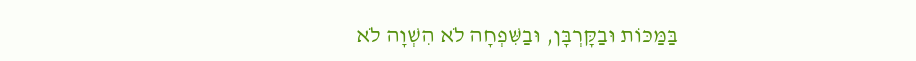בַּמַּכּוֹת וּבַקׇּרְבָּן, וּבַשִּׁפְחָה לֹא הִשְׁוָה לֹא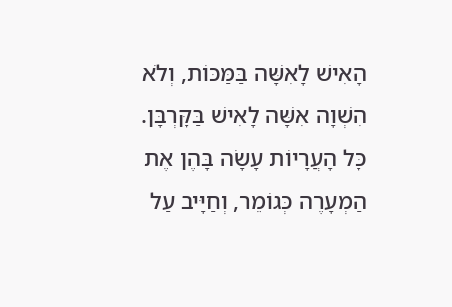הָאִישׁ לָאִשָּׁה בַּמַּכּוֹת, וְלֹא הִשְׁוָה אִשָּׁה לָאִישׁ בַּקׇּרְבָּן.
כׇּל הָעֲרָיוֹת עָשָׂה בָּהֶן אֶת הַמְעָרֶה כְּגוֹמֵר, וְחַיָּיב עַל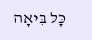כׇּל בִּיאָה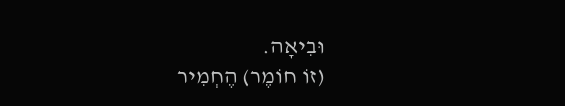וּבִיאָה.
(זוֹ חוֹמֶר) הֶחְמִיר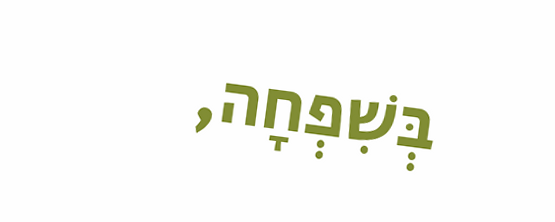בְּשִׁפְחָה,